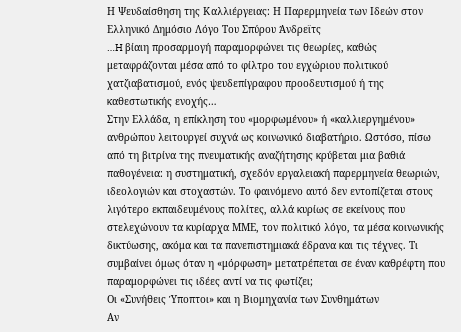Η Ψευδαίσθηση της Καλλιέργειας: Η Παρερμηνεία των Ιδεών στον Ελληνικό Δημόσιο Λόγο Του Σπύρου Άνδρεϊτς
…H βίαιη προσαρμογή παραμορφώνει τις θεωρίες, καθώς μεταφράζονται μέσα από το φίλτρο του εγχώριου πολιτικού χατζιαβατισμού, ενός ψευδεπίγραφου προοδευτισμού ή της καθεστωτικής ενοχής…
Στην Ελλάδα, η επίκληση του «μορφωμένου» ή «καλλιεργημένου» ανθρώπου λειτουργεί συχνά ως κοινωνικό διαβατήριο. Ωστόσο, πίσω από τη βιτρίνα της πνευματικής αναζήτησης κρύβεται μια βαθιά παθογένεια: η συστηματική, σχεδόν εργαλειακή παρερμηνεία θεωριών, ιδεολογιών και στοχαστών. Το φαινόμενο αυτό δεν εντοπίζεται στους λιγότερο εκπαιδευμένους πολίτες, αλλά κυρίως σε εκείνους που στελεχώνουν τα κυρίαρχα ΜΜΕ, τον πολιτικό λόγο, τα μέσα κοινωνικής δικτύωσης, ακόμα και τα πανεπιστημιακά έδρανα και τις τέχνες. Τι συμβαίνει όμως όταν η «μόρφωση» μετατρέπεται σε έναν καθρέφτη που παραμορφώνει τις ιδέες αντί να τις φωτίζει;
Οι «Συνήθεις Ύποπτοι» και η Βιομηχανία των Συνθημάτων
Αν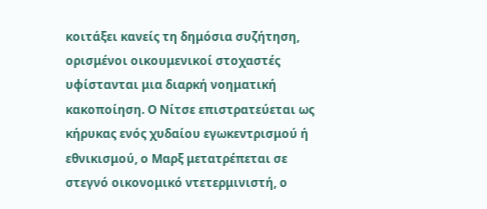κοιτάξει κανείς τη δημόσια συζήτηση, ορισμένοι οικουμενικοί στοχαστές υφίστανται μια διαρκή νοηματική κακοποίηση. Ο Νίτσε επιστρατεύεται ως κήρυκας ενός χυδαίου εγωκεντρισμού ή εθνικισμού, ο Μαρξ μετατρέπεται σε στεγνό οικονομικό ντετερμινιστή, ο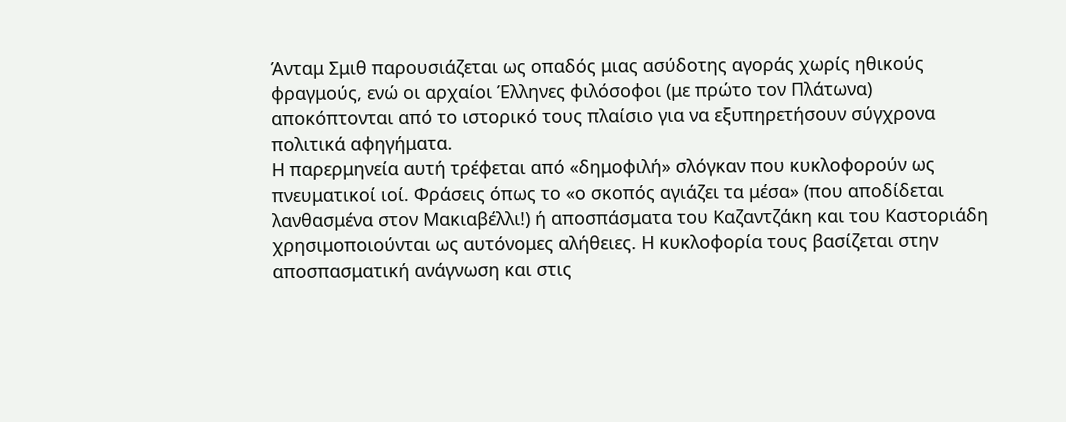Άνταμ Σμιθ παρουσιάζεται ως οπαδός μιας ασύδοτης αγοράς χωρίς ηθικούς φραγμούς, ενώ οι αρχαίοι Έλληνες φιλόσοφοι (με πρώτο τον Πλάτωνα) αποκόπτονται από το ιστορικό τους πλαίσιο για να εξυπηρετήσουν σύγχρονα πολιτικά αφηγήματα.
Η παρερμηνεία αυτή τρέφεται από «δημοφιλή» σλόγκαν που κυκλοφορούν ως πνευματικοί ιοί. Φράσεις όπως το «ο σκοπός αγιάζει τα μέσα» (που αποδίδεται λανθασμένα στον Μακιαβέλλι!) ή αποσπάσματα του Καζαντζάκη και του Καστοριάδη χρησιμοποιούνται ως αυτόνομες αλήθειες. Η κυκλοφορία τους βασίζεται στην αποσπασματική ανάγνωση και στις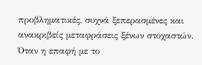προβληματικές, συχνά ξεπερασμένες και ανακριβείς μεταφράσεις ξένων στοχαστών. Όταν η επαφή με το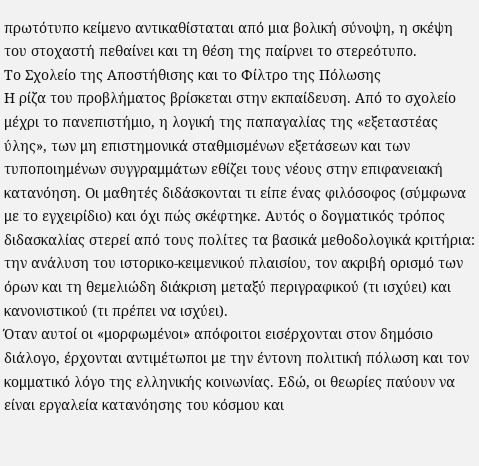πρωτότυπο κείμενο αντικαθίσταται από μια βολική σύνοψη, η σκέψη του στοχαστή πεθαίνει και τη θέση της παίρνει το στερεότυπο.
Το Σχολείο της Αποστήθισης και το Φίλτρο της Πόλωσης
Η ρίζα του προβλήματος βρίσκεται στην εκπαίδευση. Από το σχολείο μέχρι το πανεπιστήμιο, η λογική της παπαγαλίας της «εξεταστέας ύλης», των μη επιστημονικά σταθμισμένων εξετάσεων και των τυποποιημένων συγγραμμάτων εθίζει τους νέους στην επιφανειακή κατανόηση. Οι μαθητές διδάσκονται τι είπε ένας φιλόσοφος (σύμφωνα με το εγχειρίδιο) και όχι πώς σκέφτηκε. Αυτός ο δογματικός τρόπος διδασκαλίας στερεί από τους πολίτες τα βασικά μεθοδολογικά κριτήρια: την ανάλυση του ιστορικο-κειμενικού πλαισίου, τον ακριβή ορισμό των όρων και τη θεμελιώδη διάκριση μεταξύ περιγραφικού (τι ισχύει) και κανονιστικού (τι πρέπει να ισχύει).
Όταν αυτοί οι «μορφωμένοι» απόφοιτοι εισέρχονται στον δημόσιο διάλογο, έρχονται αντιμέτωποι με την έντονη πολιτική πόλωση και τον κομματικό λόγο της ελληνικής κοινωνίας. Εδώ, οι θεωρίες παύουν να είναι εργαλεία κατανόησης του κόσμου και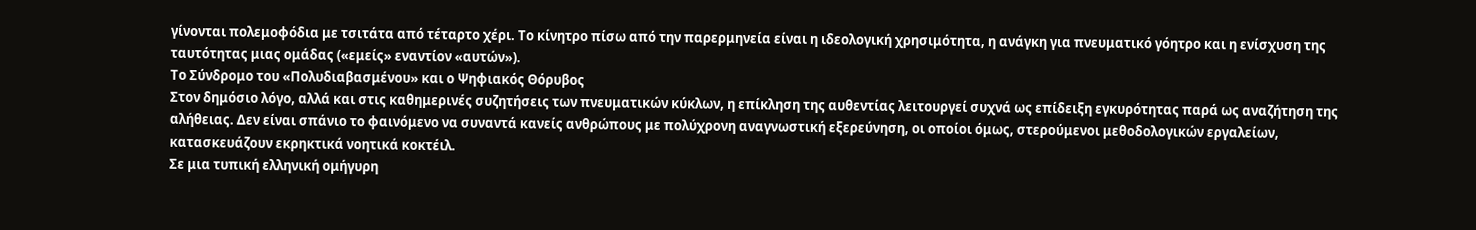γίνονται πολεμοφόδια με τσιτάτα από τέταρτο χέρι. Το κίνητρο πίσω από την παρερμηνεία είναι η ιδεολογική χρησιμότητα, η ανάγκη για πνευματικό γόητρο και η ενίσχυση της ταυτότητας μιας ομάδας («εμείς» εναντίον «αυτών»).
Το Σύνδρομο του «Πολυδιαβασμένου» και ο Ψηφιακός Θόρυβος
Στον δημόσιο λόγο, αλλά και στις καθημερινές συζητήσεις των πνευματικών κύκλων, η επίκληση της αυθεντίας λειτουργεί συχνά ως επίδειξη εγκυρότητας παρά ως αναζήτηση της αλήθειας. Δεν είναι σπάνιο το φαινόμενο να συναντά κανείς ανθρώπους με πολύχρονη αναγνωστική εξερεύνηση, οι οποίοι όμως, στερούμενοι μεθοδολογικών εργαλείων, κατασκευάζουν εκρηκτικά νοητικά κοκτέιλ.
Σε μια τυπική ελληνική ομήγυρη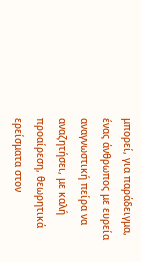μπορεί, για παράδειγμα, ένας άνθρωπος με ευρεία αναγνωστική πείρα να αναζητήσει, με καλή προαίρεση, θεωρητικά ερείσματα στον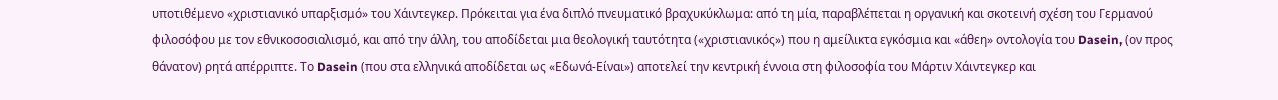υποτιθέμενο «χριστιανικό υπαρξισμό» του Χάιντεγκερ. Πρόκειται για ένα διπλό πνευματικό βραχυκύκλωμα: από τη μία, παραβλέπεται η οργανική και σκοτεινή σχέση του Γερμανού φιλοσόφου με τον εθνικοσοσιαλισμό, και από την άλλη, του αποδίδεται μια θεολογική ταυτότητα («χριστιανικός») που η αμείλικτα εγκόσμια και «άθεη» οντολογία του Dasein, (ον προς θάνατον) ρητά απέρριπτε. Το Dasein (που στα ελληνικά αποδίδεται ως «Εδωνά-Είναι») αποτελεί την κεντρική έννοια στη φιλοσοφία του Μάρτιν Χάιντεγκερ και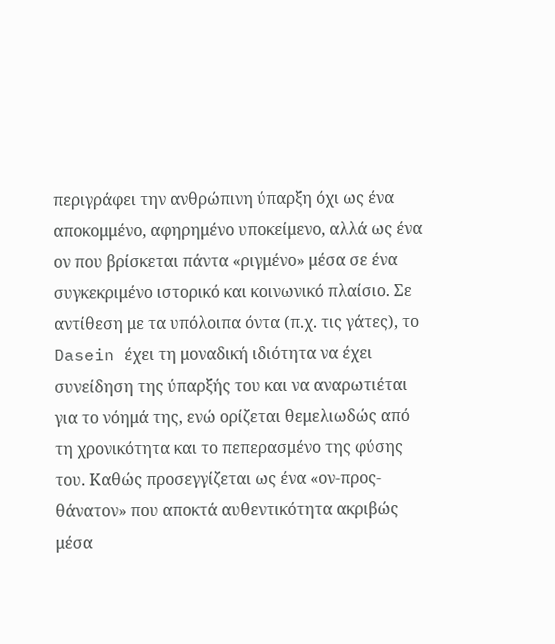περιγράφει την ανθρώπινη ύπαρξη όχι ως ένα αποκομμένο, αφηρημένο υποκείμενο, αλλά ως ένα ον που βρίσκεται πάντα «ριγμένο» μέσα σε ένα συγκεκριμένο ιστορικό και κοινωνικό πλαίσιο. Σε αντίθεση με τα υπόλοιπα όντα (π.χ. τις γάτες), το Dasein έχει τη μοναδική ιδιότητα να έχει συνείδηση της ύπαρξής του και να αναρωτιέται για το νόημά της, ενώ ορίζεται θεμελιωδώς από τη χρονικότητα και το πεπερασμένο της φύσης του. Καθώς προσεγγίζεται ως ένα «ον-προς-θάνατον» που αποκτά αυθεντικότητα ακριβώς μέσα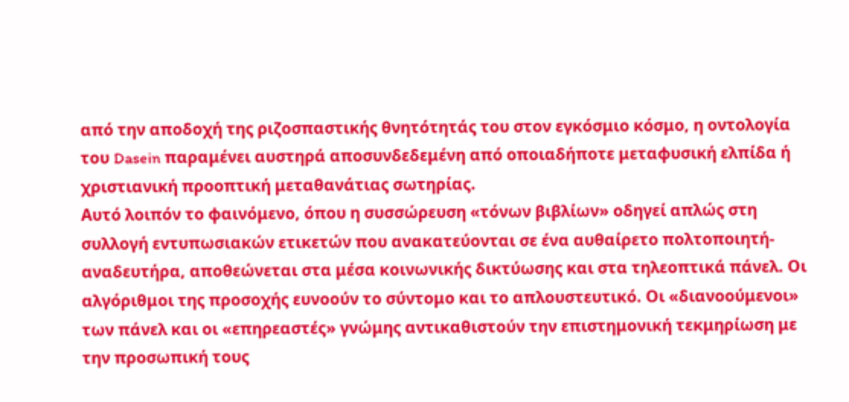από την αποδοχή της ριζοσπαστικής θνητότητάς του στον εγκόσμιο κόσμο, η οντολογία του Dasein παραμένει αυστηρά αποσυνδεδεμένη από οποιαδήποτε μεταφυσική ελπίδα ή χριστιανική προοπτική μεταθανάτιας σωτηρίας.
Αυτό λοιπόν το φαινόμενο, όπου η συσσώρευση «τόνων βιβλίων» οδηγεί απλώς στη συλλογή εντυπωσιακών ετικετών που ανακατεύονται σε ένα αυθαίρετο πολτοποιητή-αναδευτήρα, αποθεώνεται στα μέσα κοινωνικής δικτύωσης και στα τηλεοπτικά πάνελ. Οι αλγόριθμοι της προσοχής ευνοούν το σύντομο και το απλουστευτικό. Οι «διανοούμενοι» των πάνελ και οι «επηρεαστές» γνώμης αντικαθιστούν την επιστημονική τεκμηρίωση με την προσωπική τους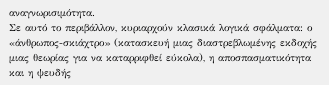αναγνωρισιμότητα.
Σε αυτό το περιβάλλον, κυριαρχούν κλασικά λογικά σφάλματα: ο «άνθρωπος-σκιάχτρο» (κατασκευή μιας διαστρεβλωμένης εκδοχής μιας θεωρίας για να καταρριφθεί εύκολα), η αποσπασματικότητα και η ψευδής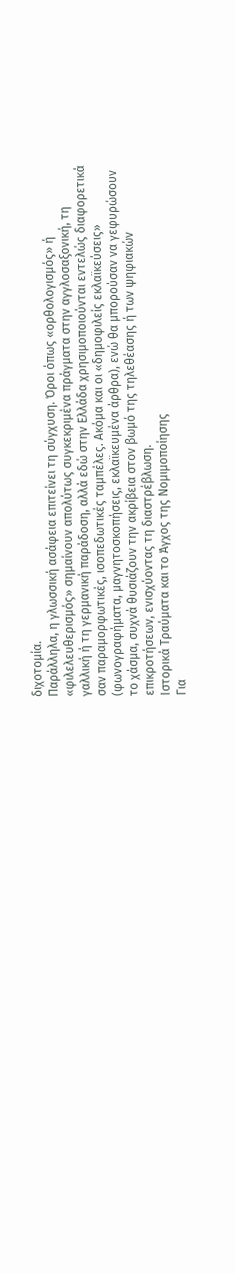διχοτομία.
Παράλληλα, η γλωσσική ασάφεια επιτείνει τη σύγχυση. Όροι όπως «ορθολογισμός» ή «φιλελευθερισμός» σημαίνουν απολύτως συγκεκριμένα πράγματα στην αγγλοσαξονική, τη γαλλική ή τη γερμανική παράδοση, αλλά εδώ στην Ελλάδα χρησιμοποιούνται εντελώς διαφορετικά σαν παραμορφωτικές, ισοπεδωτικές ταμπέλες. Ακόμα και οι «δημοφιλείς εκλαϊκεύσεις» (φωνογραφήματα, μαγνητοσκοπήσεις, εκλαϊκευμένα άρθρα), ενώ θα μπορούσαν να γεφυρώσουν το χάσμα, συχνά θυσιάζουν την ακρίβεια στον βωμό της τηλεθέασης ή των ψηφιακών επικροτήσεων, ενισχύοντας τη διαστρέβλωση.
Ιστορικά Τραύματα και το Άγχος της Νομιμοποίησης
Για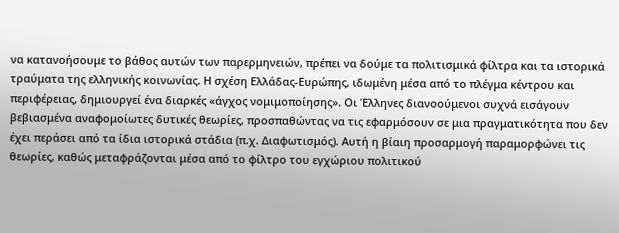να κατανοήσουμε το βάθος αυτών των παρερμηνειών, πρέπει να δούμε τα πολιτισμικά φίλτρα και τα ιστορικά τραύματα της ελληνικής κοινωνίας. Η σχέση Ελλάδας-Ευρώπης, ιδωμένη μέσα από το πλέγμα κέντρου και περιφέρειας, δημιουργεί ένα διαρκές «άγχος νομιμοποίησης». Οι Έλληνες διανοούμενοι συχνά εισάγουν βεβιασμένα αναφομοίωτες δυτικές θεωρίες, προσπαθώντας να τις εφαρμόσουν σε μια πραγματικότητα που δεν έχει περάσει από τα ίδια ιστορικά στάδια (π.χ. Διαφωτισμός). Αυτή η βίαιη προσαρμογή παραμορφώνει τις θεωρίες, καθώς μεταφράζονται μέσα από το φίλτρο του εγχώριου πολιτικού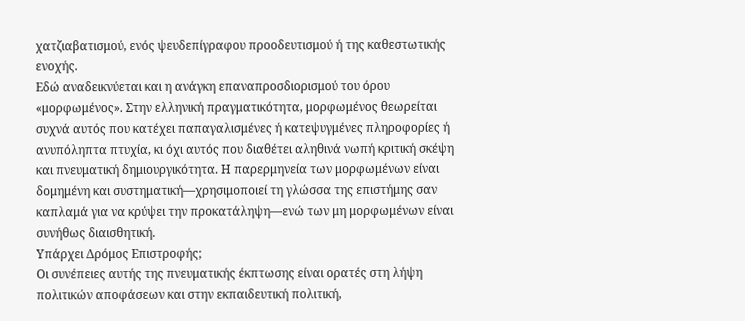χατζιαβατισμού, ενός ψευδεπίγραφου προοδευτισμού ή της καθεστωτικής ενοχής.
Εδώ αναδεικνύεται και η ανάγκη επαναπροσδιορισμού του όρου «μορφωμένος». Στην ελληνική πραγματικότητα, μορφωμένος θεωρείται συχνά αυτός που κατέχει παπαγαλισμένες ή κατεψυγμένες πληροφορίες ή ανυπόληπτα πτυχία, κι όχι αυτός που διαθέτει αληθινά νωπή κριτική σκέψη και πνευματική δημιουργικότητα. Η παρερμηνεία των μορφωμένων είναι δομημένη και συστηματική—χρησιμοποιεί τη γλώσσα της επιστήμης σαν καπλαμά για να κρύψει την προκατάληψη—ενώ των μη μορφωμένων είναι συνήθως διαισθητική.
Υπάρχει Δρόμος Επιστροφής;
Οι συνέπειες αυτής της πνευματικής έκπτωσης είναι ορατές στη λήψη πολιτικών αποφάσεων και στην εκπαιδευτική πολιτική,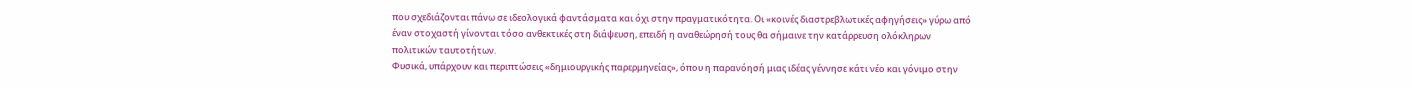που σχεδιάζονται πάνω σε ιδεολογικά φαντάσματα και όχι στην πραγματικότητα. Οι «κοινές διαστρεβλωτικές αφηγήσεις» γύρω από έναν στοχαστή γίνονται τόσο ανθεκτικές στη διάψευση, επειδή η αναθεώρησή τους θα σήμαινε την κατάρρευση ολόκληρων πολιτικών ταυτοτήτων.
Φυσικά, υπάρχουν και περιπτώσεις «δημιουργικής παρερμηνείας», όπου η παρανόησή μιας ιδέας γέννησε κάτι νέο και γόνιμο στην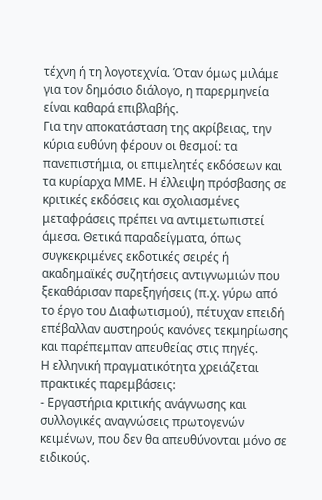τέχνη ή τη λογοτεχνία. Όταν όμως μιλάμε για τον δημόσιο διάλογο, η παρερμηνεία είναι καθαρά επιβλαβής.
Για την αποκατάσταση της ακρίβειας, την κύρια ευθύνη φέρουν οι θεσμοί: τα πανεπιστήμια, οι επιμελητές εκδόσεων και τα κυρίαρχα ΜΜΕ. Η έλλειψη πρόσβασης σε κριτικές εκδόσεις και σχολιασμένες μεταφράσεις πρέπει να αντιμετωπιστεί άμεσα. Θετικά παραδείγματα, όπως συγκεκριμένες εκδοτικές σειρές ή ακαδημαϊκές συζητήσεις αντιγνωμιών που ξεκαθάρισαν παρεξηγήσεις (π.χ. γύρω από το έργο του Διαφωτισμού), πέτυχαν επειδή επέβαλλαν αυστηρούς κανόνες τεκμηρίωσης και παρέπεμπαν απευθείας στις πηγές.
Η ελληνική πραγματικότητα χρειάζεται πρακτικές παρεμβάσεις:
- Εργαστήρια κριτικής ανάγνωσης και συλλογικές αναγνώσεις πρωτογενών κειμένων, που δεν θα απευθύνονται μόνο σε ειδικούς.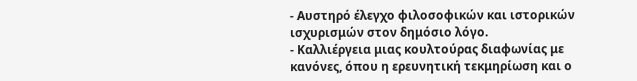- Αυστηρό έλεγχο φιλοσοφικών και ιστορικών ισχυρισμών στον δημόσιο λόγο.
- Καλλιέργεια μιας κουλτούρας διαφωνίας με κανόνες, όπου η ερευνητική τεκμηρίωση και ο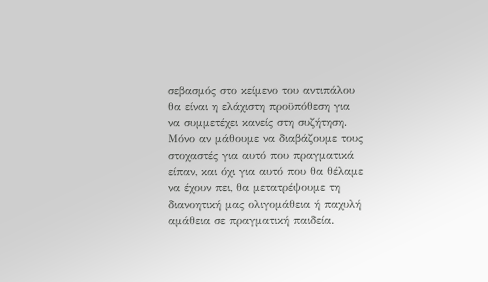σεβασμός στο κείμενο του αντιπάλου θα είναι η ελάχιστη προϋπόθεση για να συμμετέχει κανείς στη συζήτηση.
Μόνο αν μάθουμε να διαβάζουμε τους στοχαστές για αυτό που πραγματικά είπαν, και όχι για αυτό που θα θέλαμε να έχουν πει, θα μετατρέψουμε τη διανοητική μας ολιγομάθεια ή παχυλή αμάθεια σε πραγματική παιδεία.